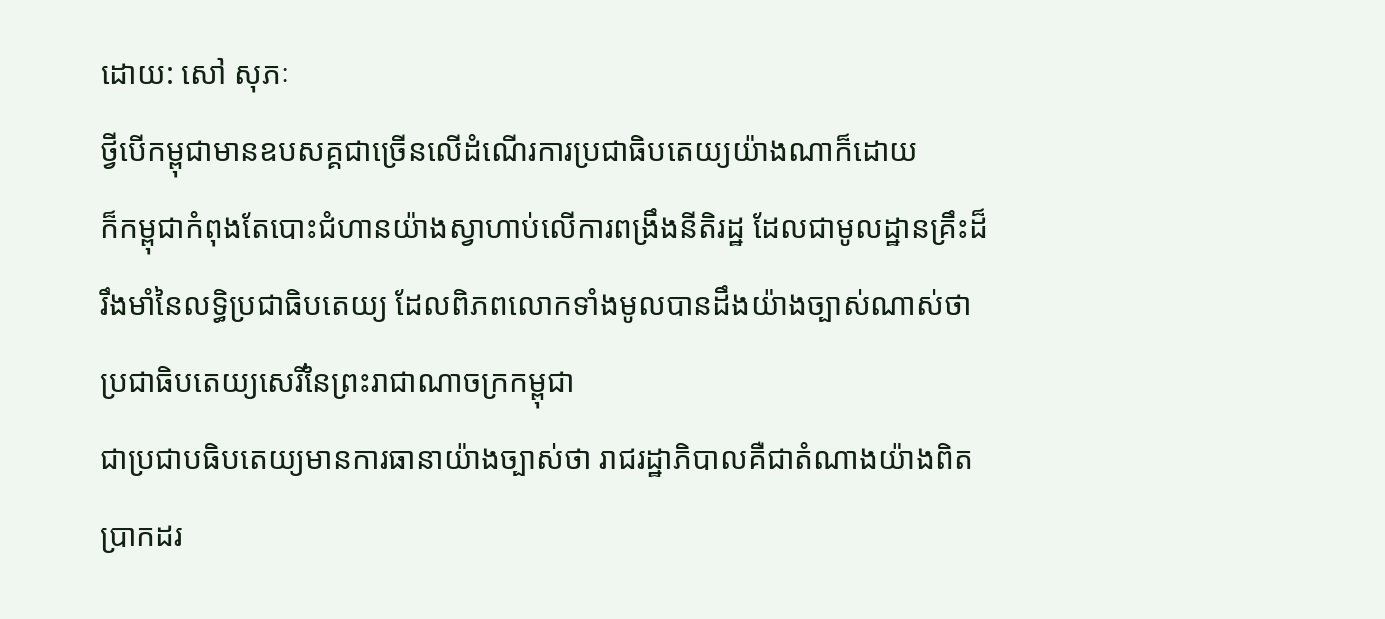ដោយ: សៅ សុភៈ
ថ្វីបើកម្ពុជាមានឧបសគ្គជាច្រើនលើដំណើរការប្រជាធិបតេយ្យយ៉ាងណាក៏ដោយ
ក៏កម្ពុជាកំពុងតែបោះជំហានយ៉ាងស្វាហាប់លើការពង្រឹងនីតិរដ្ឋ ដែលជាមូលដ្ឋានគ្រឹះដ៏រឹងមាំនៃលទ្ធិប្រជាធិបតេយ្យ ដែលពិភពលោកទាំងមូលបានដឹងយ៉ាងច្បាស់ណាស់ថា
ប្រជាធិបតេយ្យសេរីនៃព្រះរាជាណាចក្រកម្ពុជា
ជាប្រជាបធិបតេយ្យមានការធានាយ៉ាងច្បាស់ថា រាជរដ្ឋាភិបាលគឺជាតំណាងយ៉ាងពិតប្រាកដរ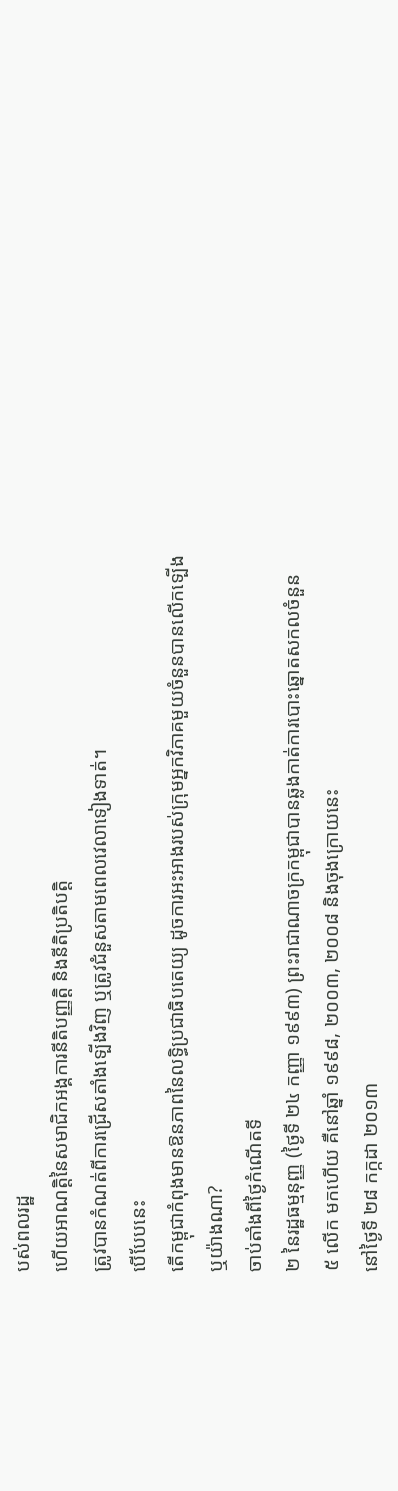បស់ពលរដ្ឋ
ហើយអាណត្តិនៃសមាជិកអង្គការនីតិបញ្ញត្តិ និងនីតិប្រតិបត្តិ
ត្រូវបានកំណត់ពីការជ្រើសតាំងទ្បើងវិញ ឬត្រូវជំនួសតាមពេលវេលាទៀងទាត់។
បើបែបនេះ
តើកម្ពុជាកំពុងមានឱនភាពនៃលទ្ធិប្រជាធិបតេយ្យ ដូចការអះអាងរបស់ក្រុមអ្នកវិភាគមួយចំនួនបានលើកទ្បើង
ឬយ៉ាងណា?
ចាប់តាំងពីថ្ងៃកំណើតទី
២ នៃរដ្ឋធម្មនុញ្ញ (ថ្ងៃទី ២៤ កញ្ញា ១៩៩៣) ព្រះរាជាណាចក្រកម្ពុជាបានឆ្លងកាត់ការបោះឆ្នោតសកលចំនួន
៥ លើក មកហើយ គឺនៅឆ្នាំ ១៩៩៨, ២០០៣, ២០០៨ និងចុងក្រោយនេះ
នៅថ្ងៃទី ២៨ កក្កដា ២០១៣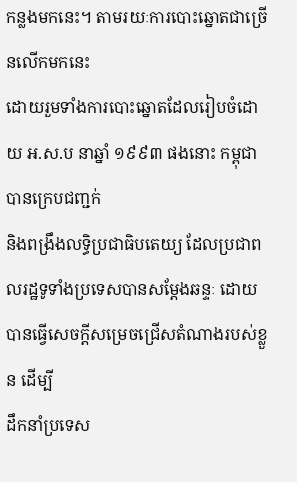កន្លងមកនេះ។ តាមរយៈការបោះឆ្នោតជាច្រើនលើកមកនេះ
ដោយរួមទាំងការបោះឆ្នោតដែលរៀបចំដោយ អ.ស.ប នាឆ្នាំ ១៩៩៣ ផងនោះ កម្ពុជាបានក្រេបជញ្ជក់
និងពង្រឹងលទ្ធិប្រជាធិបតេយ្យ ដែលប្រជាពលរដ្ឋទូទាំងប្រទេសបានសម្ដែងឆន្ទៈ ដោយបានធ្វើសេចក្ដីសម្រេចជ្រើសតំណាងរបស់ខ្លួន ដើម្បី
ដឹកនាំប្រទេស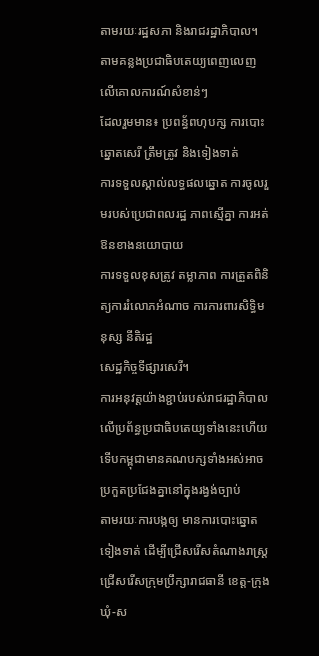តាមរយៈរដ្ឋសភា និងរាជរដ្ឋាភិបាល។
តាមគន្លងប្រជាធិបតេយ្យពេញលេញលើគោលការណ៍សំខាន់ៗ
ដែលរួមមាន៖ ប្រពន្ធ័ពហុបក្ស ការបោះឆ្នោតសេរី ត្រឹមត្រូវ និងទៀងទាត់
ការទទួលស្គាល់លទ្ធផលឆ្នោត ការចូលរួមរបស់ប្រេជាពលរដ្ឋ ភាពស្មើគ្នា ការអត់ឱនខាងនយោបាយ
ការទទួលខុសត្រូវ តម្លាភាព ការត្រួតពិនិត្យការរំលោភអំណាច ការការពារសិទ្ធិមនុស្ស នីតិរដ្ឋ
សេដ្ឋកិច្ចទីផ្សារសេរី។
ការអនុវត្តយ៉ាងខ្ជាប់របស់រាជរដ្ឋាភិបាលលើប្រព័ន្ធប្រជាធិបតេយ្យទាំងនេះហើយ
ទើបកម្ពុជាមានគណបក្សទាំងអស់អាចប្រកួតប្រជែងគ្នានៅក្នុងរង្វង់ច្បាប់
តាមរយៈការបង្កឲ្យ មានការបោះឆ្នោតទៀងទាត់ ដើម្បីជ្រើសរើសតំណាងរាស្រ្ត
ជ្រើសរើសក្រុមប្រឹក្សារាជធានី ខេត្ត-ក្រុង ឃុំ-ស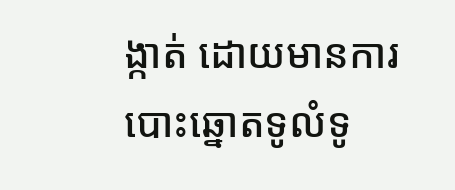ង្កាត់ ដោយមានការបោះឆ្នោតទូលំទូ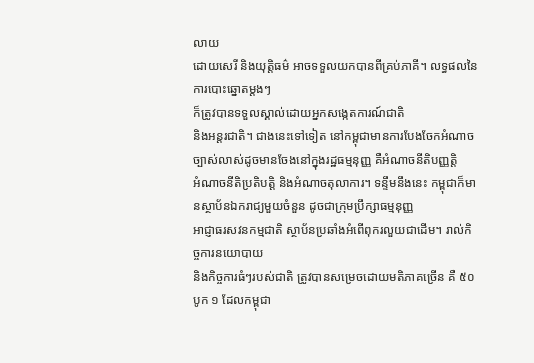លាយ
ដោយសេរី និងយុត្តិធម៌ អាចទទួលយកបានពីគ្រប់ភាគី។ លទ្ធផលនៃការបោះឆ្នោតម្តងៗ
ក៏ត្រូវបានទទួលស្គាល់ដោយអ្នកសង្កេតការណ៍ជាតិ
និងអន្តរជាតិ។ ជាងនេះទៅទៀត នៅកម្ពុជាមានការបែងចែកអំណាច ច្បាស់លាស់ដូចមានចែងនៅក្នុងរដ្ឋធម្មនុញ្ញ គឺអំណាចនីតិបញ្ញត្តិ
អំណាចនីតិប្រតិបត្តិ និងអំណាចតុលាការ។ ទន្ទឹមនឹងនេះ កម្ពុជាក៏មានស្ថាប័នឯករាជ្យមួយចំនួន ដូចជាក្រុមប្រឹក្សាធម្មនុញ្ញ
អាជ្ញាធរសវនកម្មជាតិ ស្ថាប័នប្រឆាំងអំពើពុករលួយជាដើម។ រាល់កិច្ចការនយោបាយ
និងកិច្ចការធំៗរបស់ជាតិ ត្រូវបានសម្រេចដោយមតិភាគច្រើន គឺ ៥០ បូក ១ ដែលកម្ពុជា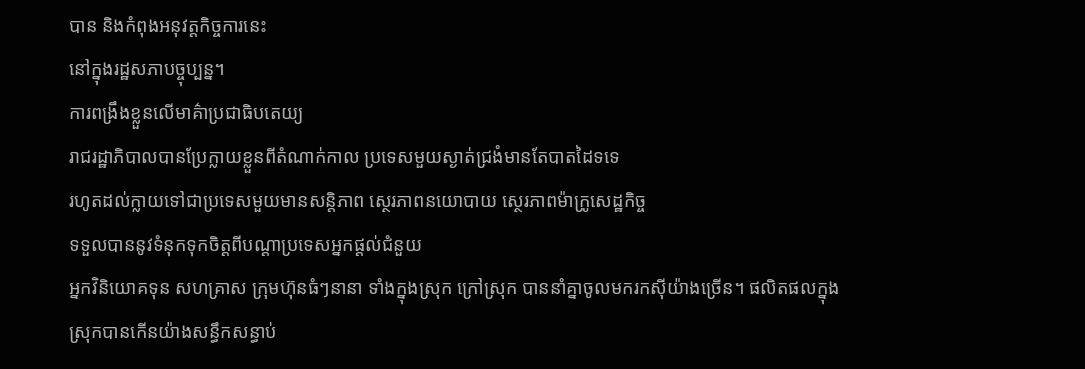បាន និងកំពុងអនុវត្តកិច្ចការនេះ
នៅក្នុងរដ្ឋសភាបច្ចុប្បន្ន។
ការពង្រឹងខ្លួនលើមាគ៌ាប្រជាធិបតេយ្យ
រាជរដ្ឋាភិបាលបានប្រែក្លាយខ្លួនពីតំណាក់កាល ប្រទេសមួយស្ងាត់ជ្រងំមានតែបាតដៃទទេ
រហូតដល់ក្លាយទៅជាប្រទេសមួយមានសន្តិភាព ស្ថេរភាពនយោបាយ ស្ថេរភាពម៉ាក្រូសេដ្ឋកិច្ច
ទទួលបាននូវទំនុកទុកចិត្ដពីបណ្ដាប្រទេសអ្នកផ្ដល់ជំនួយ
អ្នកវិនិយោគទុន សហគ្រាស ក្រុមហ៊ុនធំៗនានា ទាំងក្នុងស្រុក ក្រៅស្រុក បាននាំគ្នាចូលមករកស៊ីយ៉ាងច្រើន។ ផលិតផលក្នុងស្រុកបានកើនយ៉ាងសន្ធឹកសន្ធាប់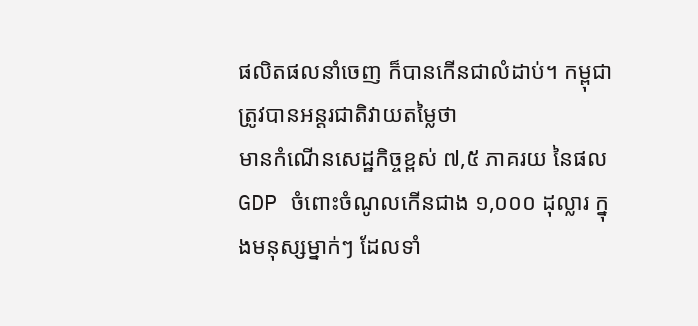ផលិតផលនាំចេញ ក៏បានកើនជាលំដាប់។ កម្ពុជាត្រូវបានអន្ដរជាតិវាយតម្លៃថា
មានកំណើនសេដ្ឋកិច្ចខ្ពស់ ៧,៥ ភាគរយ នៃផល GDP ចំពោះចំណូលកើនជាង ១,០០០ ដុល្លារ ក្នុងមនុស្សម្នាក់ៗ ដែលទាំ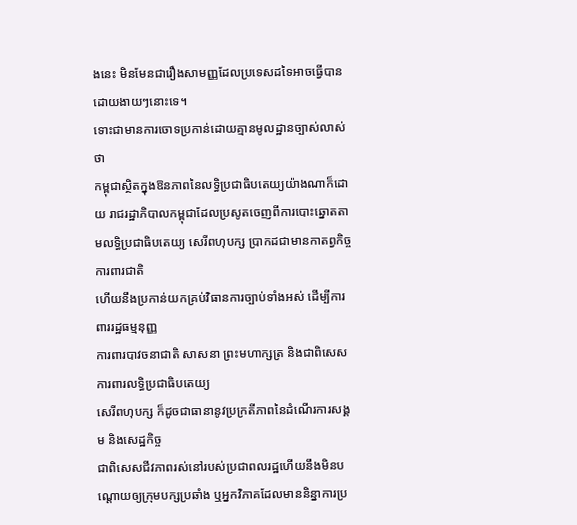ងនេះ មិនមែនជារឿងសាមញ្ញដែលប្រទេសដទៃអាចធ្វើបានដោយងាយៗនោះទេ។
ទោះជាមានការចោទប្រកាន់ដោយគ្មានមូលដ្ឋានច្បាស់លាស់ថា
កម្ពុជាស្ថិតក្នុងឱនភាពនៃលទ្ធិប្រជាធិបតេយ្យយ៉ាងណាក៏ដោយ រាជរដ្ឋាភិបាលកម្ពុជាដែលប្រសូតចេញពីការបោះឆ្នោតតាមលទ្ធិប្រជាធិបតេយ្យ សេរីពហុបក្ស ប្រាកដជាមានកាតព្វកិច្ចការពារជាតិ
ហើយនឹងប្រកាន់យកគ្រប់វិធានការច្បាប់ទាំងអស់ ដើម្បីការពាររដ្ឋធម្មនុញ្ញ
ការពារបាវចនាជាតិ សាសនា ព្រះមហាក្សត្រ និងជាពិសេសការពារលទ្ធិប្រជាធិបតេយ្យ
សេរីពហុបក្ស ក៏ដូចជាធានានូវប្រក្រតីភាពនៃដំណើរការសង្គម និងសេដ្ឋកិច្ច
ជាពិសេសជីវភាពរស់នៅរបស់ប្រជាពលរដ្ឋហើយនឹងមិនបណ្តោយឲ្យក្រុមបក្សប្រឆាំង ឬអ្នកវិភាគដែលមាននិន្នាការប្រ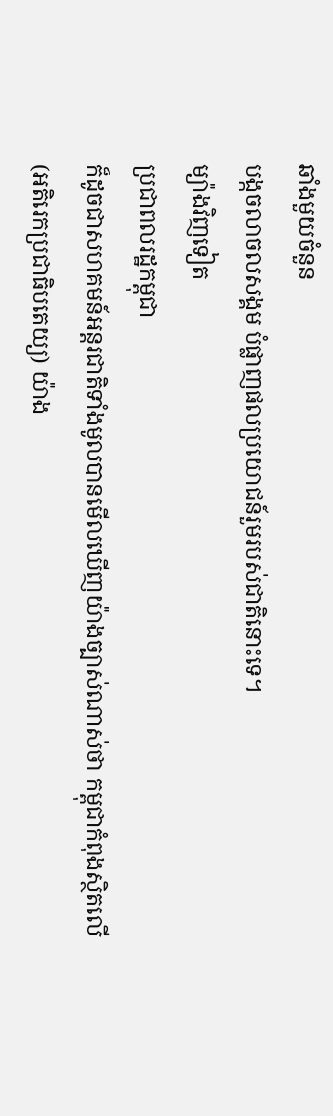ឆាំងមួយចំនួន
បង្កចលាចលសង្គម បំផ្លាញផលប្រយោជន៍រួមរបស់ជាតិនោះទេ។
ម្យ៉ាងវិញទៀត
ប្រជាពលរដ្ឋកម្ពុជា
ក៏ដូចជាសហគមន៍អន្តរជាតិទាំងមូលបានមើលឃើញយ៉ាងច្បាស់ណាស់ថា កម្ពុជាកំពុងស្ថិតលើ
(អតិរេកប្រជាធិបតេយ្យ) យ៉ាង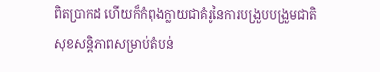ពិតប្រាកដ ហើយក៏កំពុងក្លាយជាគំរូនៃការបង្រួបបង្រួមជាតិ
សុខសន្តិភាពសម្រាប់តំបន់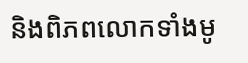និងពិភពលោកទាំងមូ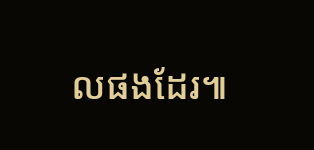លផងដែរ៕